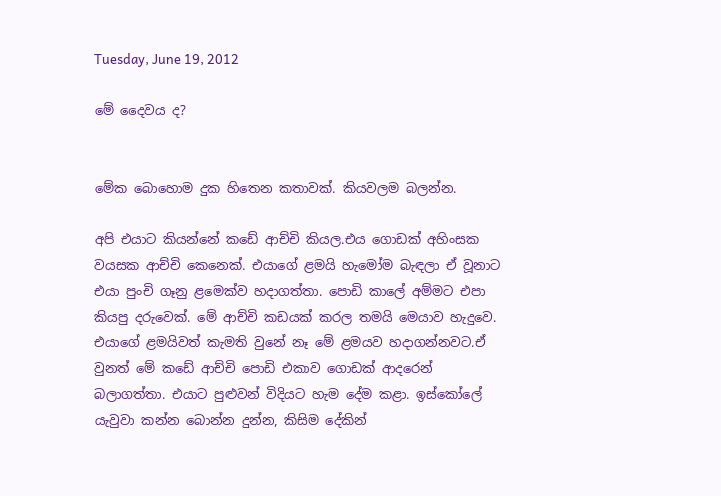Tuesday, June 19, 2012

මේ දෛවය ද?


මේක බොහොම දුක හිතෙන කතාවක්. කියවලම බලන්න.

අපි එයාට කියන්නේ කඩේ ආච්චි කියල.එය ගොඩක් අහිංසක වයසක ආච්චි කෙනෙක්. එයාගේ ළමයි හැමෝම බැඳලා ඒ වූනාට එයා පුංචි ගෑනු ළමෙක්ව හදාගත්තා. පොඩි කාලේ අම්මට එපා කියපු දරුවෙක්. මේ ආච්චි කඩයක් කරල තමයි මෙයාව හැදුවෙ. එයාගේ ළමයිවත් කැමති වුනේ නෑ මේ ළමයව හදාගන්නවට.ඒ වුනත් මේ කඩේ ආච්චි පොඩි එකාව ගොඩක් ආදරෙන් බලාගත්තා. එයාට පුළුවන් විදියට හැම දේම කළා. ඉස්කෝලේ යැවුවා කන්න බොන්න දුන්න, කිසිම දේකින්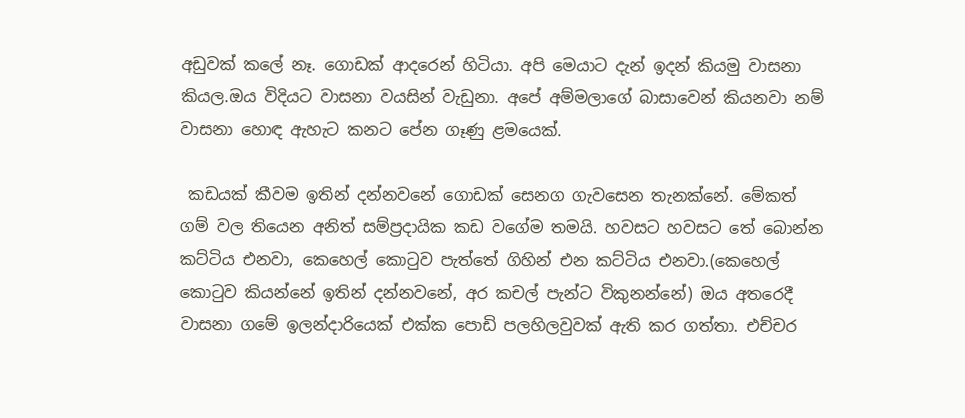අඩුවක් කලේ නෑ. ගොඩක් ආදරෙන් හිටියා. අපි මෙයාට දැන් ඉදන් කියමු වාසනා කියල.ඔය විදියට වාසනා වයසින් වැඩුනා. අපේ අම්මලාගේ බාසාවෙන් කියනවා නම් වාසනා හොඳ ඇහැට කනට පේන ගෑණු ළමයෙක්.

 කඩයක් කීවම ඉතින් දන්නවනේ ගොඩක් සෙනග ගැවසෙන තැනක්නේ. මේකත් ගම් වල තියෙන අනිත් සම්ප්‍රදායික කඩ වගේම තමයි. හවසට හවසට තේ බොන්න කට්ටිය එනවා, කෙහෙල් කොටුව පැත්තේ ගිහින් එන කට්ටිය එනවා.(කෙහෙල් කොටුව කියන්නේ ඉතින් දන්නවනේ, අර කචල් පැන්ට විකුනන්නේ) ඔය අතරෙදී වාසනා ගමේ ඉලන්දාරියෙක් එක්ක පොඩි පලහිලවුවක් ඇති කර ගත්තා. එච්චර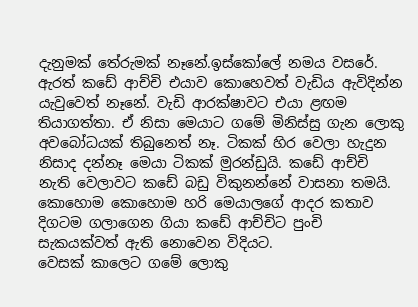දැනුමක් තේරුමක් නෑනේ.ඉස්කෝලේ නමය වසරේ. ඇරත් කඩේ ආච්චි එයාව කොහෙවත් වැඩිය ඇවිදින්න යැවුවෙත් නෑනේ. වැඩි ආරක්ෂාවට එයා ළඟම තියාගත්තා. ඒ නිසා මෙයාට ගමේ මිනිස්සු ගැන ලොකු අවබෝධයක් තිබුනෙත් නෑ. ටිකක් හිර වෙලා හැදුන නිසාද දන්නෑ මෙයා ටිකක් මුරන්ඩුයි. කඩේ ආච්චි නැති වෙලාවට කඩේ බඩු විකුනන්නේ වාසනා තමයි. කොහොම කොහොම හරි මෙයාලගේ ආදර කතාව දිගටම ගලාගෙන ගියා කඩේ ආච්චිට පුංචි සැකයක්වත් ඇති නොවෙන විදියට.
වෙසක් කාලෙට ගමේ ලොකු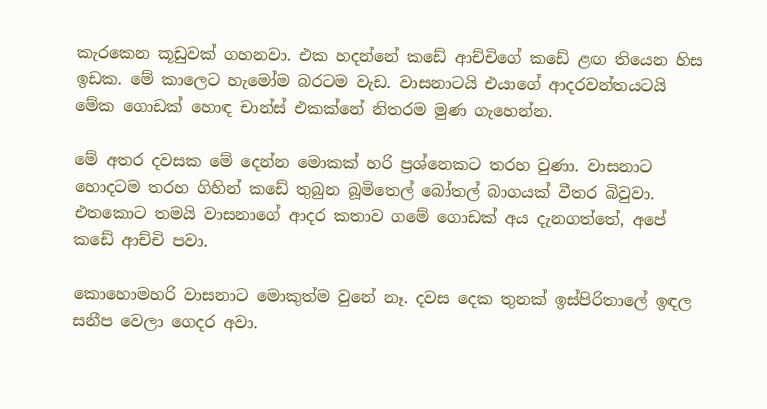කැරකෙන කූඩුවක් ගහනවා. එක හදන්නේ කඩේ ආච්චිගේ කඩේ ළඟ තියෙන හිස ඉඩක. මේ කාලෙට හැමෝම බරටම වැඩ. වාසනාටයි එයාගේ ආදරවන්තයටයි මේක ගොඩක් හොඳ චාන්ස් එකක්නේ නිතරම මුණ ගැහෙන්න.

මේ අතර දවසක මේ දෙන්න මොකක් හරි ප්‍රශ්නෙකට තරහ වුණා. වාසනාට හොදටම තරහ ගිහින් කඩේ තුබුන බූමිතෙල් බෝතල් බාගයක් වීතර බිවුවා. එතකොට තමයි වාසනාගේ ආදර කතාව ගමේ ගොඩක් අය දැනගත්තේ, අපේ කඩේ ආච්චි පවා.

කොහොමහරි වාසනාට මොකුත්ම වුනේ නෑ. දවස දෙක තුනක් ඉස්පිරිතාලේ ඉඳල සනීප වෙලා ගෙදර අවා.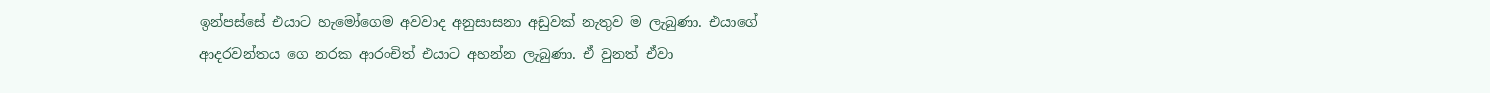ඉන්පස්සේ එයාට හැමෝගෙම අවවාද අනුසාසනා අඩුවක් නැතුව ම ලැබුණා. එයාගේ ආදරවන්තය ගෙ නරක ආරංචිත් එයාට අහන්න ලැබුණා. ඒ වුනත් ඒවා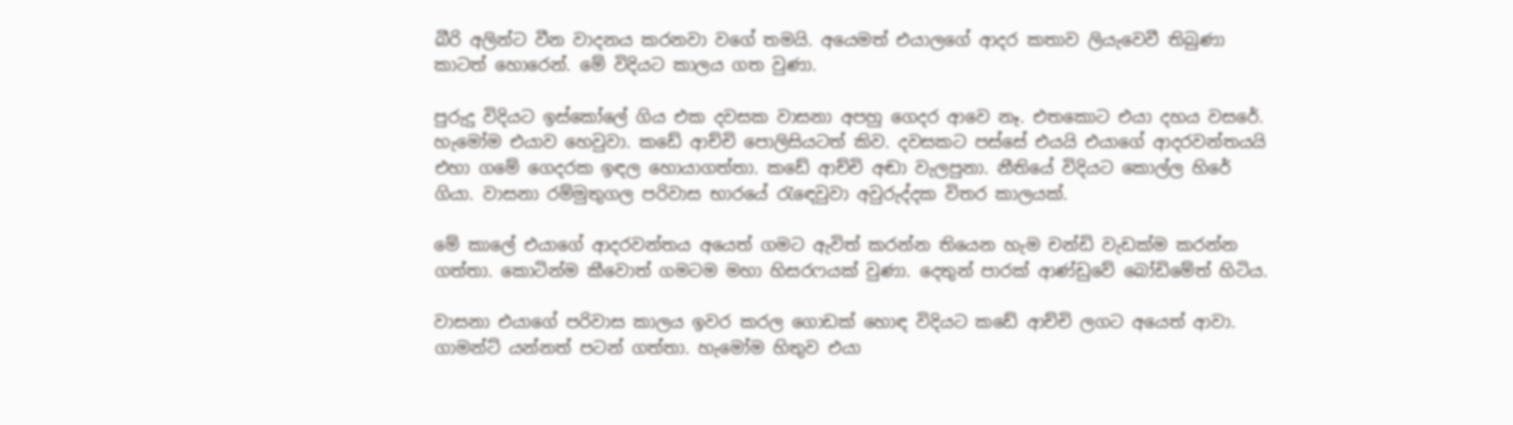බීරි අලින්ට වීන වාදනය කරනවා වගේ තමයි. අයෙමත් එයාලගේ ආදර කතාව ලියැවෙවී තිබුණා කාටත් හොරෙන්. මේ විදියට කාලය ගත වුණා.

පුරුදු විදියට ඉස්කෝලේ ගිය එක දවසක වාසනා අපහු ගෙදර ආවෙ නෑ. එතකොට එයා දහය වසරේ. හැමෝම එයාව හෙවුවා. කඩේ ආච්චි පොලිසියටත් කිව. දවසකට පස්සේ එයයි එයාගේ ආදරවන්තයයි එහා ගමේ ගෙදරක ඉඳල හොයාගත්තා. කඩේ ආච්චි අඬා වැලපුනා. නීතියේ විදියට කොල්ල හිරේ ගියා. වාසනා රම්මුතුගල පරිවාස භාරයේ රැඳෙවුවා අවුරුද්දක විතර කාලයක්.

මේ කාලේ එයාගේ ආදරවන්තය අයෙත් ගමට ඇවිත් කරන්න තියෙන හැම චන්ඩි වැඩක්ම කරන්න ගත්තා. කොටින්ම කීවොත් ගමටම මහා හිසරෆයක් වුණා. දෙතුන් පාරක් ආණ්ඩුවේ බෝඩිමේත් හිටිය.

වාසනා එයාගේ පරිවාස කාලය ඉවර කරල ගොඩක් හොඳ විදියට කඩේ ආච්චි ලගට අයෙත් ආවා. ගාමන්ට් යන්නත් පටන් ගත්තා. හැමෝම හිතුව එයා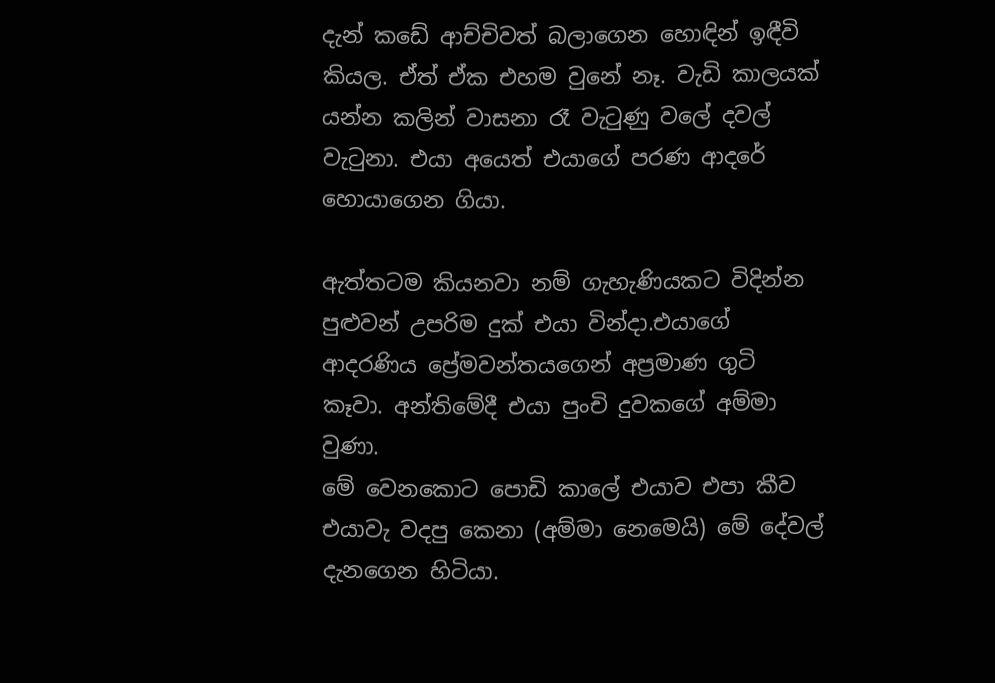දැන් කඩේ ආච්චිවත් බලාගෙන හොඳින් ඉඳීවි කියල. ඒත් ඒක එහම වුනේ නෑ. වැඩි කාලයක් යන්න කලින් වාසනා රෑ වැටුණු වලේ දවල් වැටුනා. එයා අයෙත් එයාගේ පරණ ආදරේ හොයාගෙන ගියා.

ඇත්තටම කියනවා නම් ගැහැණියකට විදින්න පුළුවන් උපරිම දුක් එයා වින්දා.එයාගේ ආදරණිය ප්‍රේමවන්තයගෙන් අප්‍රමාණ ගුටි කෑවා. අන්තිමේදී එයා පුංචි දුවකගේ අම්මා වුණා.
මේ වෙනකොට පොඩි කාලේ එයාව එපා කීව එයාවැ වදපු කෙනා (අම්මා නෙමෙයි) මේ දේවල් දැනගෙන හිටියා.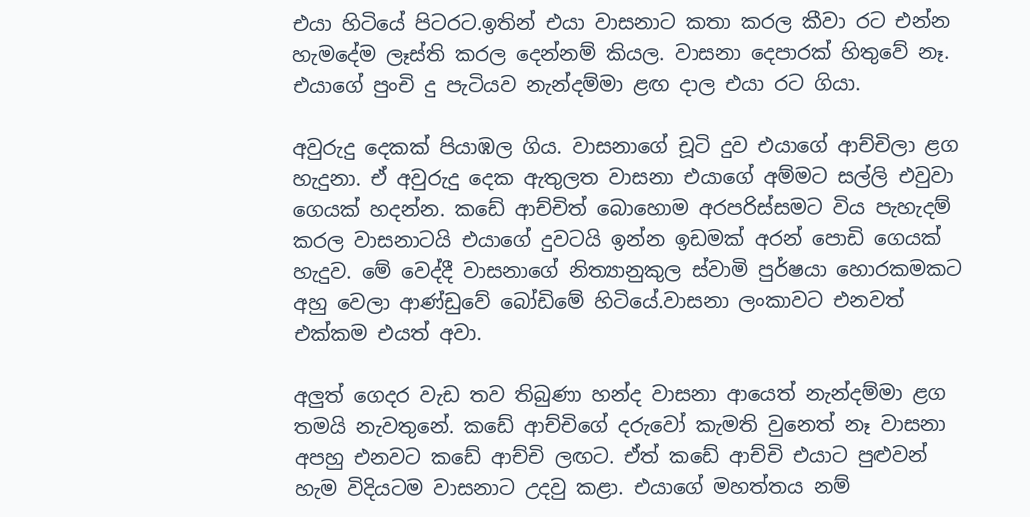එයා හිටියේ පිටරට.ඉතින් එයා වාසනාට කතා කරල කීවා රට එන්න හැමදේම ලෑස්ති කරල දෙන්නම් කියල. වාසනා දෙපාරක් හිතුවේ නෑ. එයාගේ පුංචි දු පැටියව නැන්දම්මා ළඟ දාල එයා රට ගියා.

අවුරුදු දෙකක් පියාඹල ගිය. වාසනාගේ චූටි දුව එයාගේ ආච්චිලා ළග හැදුනා. ඒ අවුරුදු දෙක ඇතුලත වාසනා එයාගේ අම්මට සල්ලි එවුවා ගෙයක් හදන්න. කඩේ ආච්චිත් බොහොම අරපරිස්සමට විය පැහැදම් කරල වාසනාටයි එයාගේ දුවටයි ඉන්න ඉඩමක් අරන් පොඩි ගෙයක් හැදුව. මේ වෙද්දී වාසනාගේ නිත්‍යානුකුල ස්වාමි පුර්ෂයා හොරකමකට අහු වෙලා ආණ්ඩුවේ බෝඩිමේ හිටියේ.වාසනා ලංකාවට එනවත් එක්කම එයත් අවා.

අලුත් ගෙදර වැඩ තව තිබුණා හන්ද වාසනා ආයෙත් නැන්දම්මා ළග තමයි නැවතුනේ. කඩේ ආච්චිගේ දරුවෝ කැමති වුනෙත් නෑ වාසනා අපහු එනවට කඩේ ආච්චි ලඟට. ඒත් කඩේ ආච්චි එයාට පුළුවන් හැම විදියටම වාසනාට උදවු කළා. එයාගේ මහත්තය නම්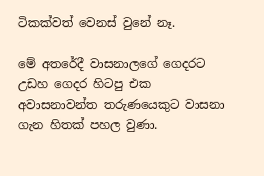ටිකක්වත් වෙනස් වුනේ නෑ.

මේ අතරේදී වාසනාලගේ ගෙදරට උඩහ ගෙදර හිටපු එක අවාසනාවන්ත තරුණයෙකුට වාසනා ගැන හිතක් පහල වුණා.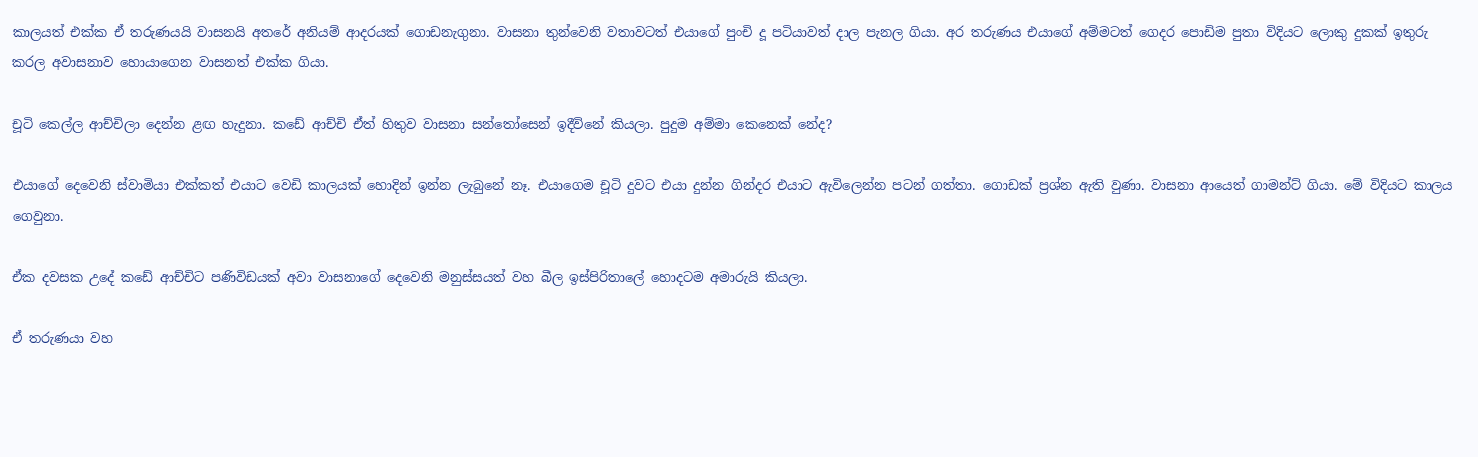කාලයත් එක්ක ඒ තරුණයයි වාසනයි අතරේ අනියම් ආදරයක් ගොඩනැගුනා. වාසනා තුන්වෙනි වතාවටත් එයාගේ පුංචි දූ පටියාවත් දාල පැනල ගියා. අර තරුණය එයාගේ අම්මටත් ගෙදර පොඩිම පුතා විදියට ලොකු දුකක් ඉතුරු කරල අවාසනාව හොයාගෙන වාසනත් එක්ක ගියා.

චූටි කෙල්ල ආච්චිලා දෙන්න ළඟ හැදුනා. කඩේ ආච්චි ඒත් හිතුව වාසනා සන්තෝසෙන් ඉදීවිනේ කියලා. පුදුම අම්මා කෙනෙක් නේද?

එයාගේ දෙවෙනි ස්වාමියා එක්කත් එයාට වෙඩි කාලයක් හොදින් ඉන්න ලැබුනේ නෑ. එයාගෙම චූටි දුවට එයා දුන්න ගින්දර එයාට ඇවිලෙන්න පටන් ගත්තා. ගොඩක් ප්‍රශ්න ඇති වුණා. වාසනා ආයෙත් ගාමන්ට් ගියා. මේ විදියට කාලය ගෙවුනා.

ඒක දවසක උදේ කඩේ ආච්චිට පණිවිඩයක් අවා වාසනාගේ දෙවෙනි මනුස්සයත් වහ බීල ඉස්පිරිතාලේ හොදටම අමාරුයි කියලා.

ඒ තරුණයා වහ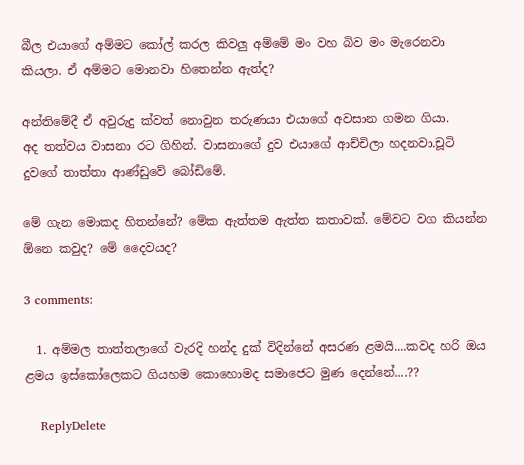බීල එයාගේ අම්මට කෝල් කරල කිවලු අම්මේ මං වහ බිව මං මැරෙනවා කියලා. ඒ අම්මට මොනවා හිතෙන්න ඇත්ද?

අන්තිමේදී ඒ අවුරුදු ක්වත් නොවුන තරුණයා එයාගේ අවසාන ගමන ගියා.
අද තත්වය වාසනා රට ගිහින්. වාසනාගේ දුව එයාගේ ආච්චිලා හදනවා.චූටි දුවගේ තාත්තා ආණ්ඩුවේ බෝඩිමේ.

මේ ගැන මොකද හිතන්නේ? මේක ඇත්තම ඇත්ත කතාවක්. මේවට වග කියන්න ඕනෙ කවුද? මේ දෛවයද?

3 comments:

  1. අම්මල තාත්තලාගේ වැරදි හන්ද දුක් විදින්නේ අසරණ ළමයි....කවද හරි ඔය ළමය ඉස්කෝලෙකට ගියහම කොහොමද සමාජෙට මුණ දෙන්නේ....??

    ReplyDelete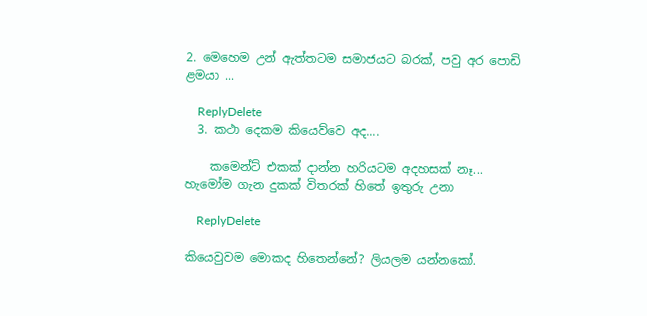2. මෙහෙම උන් ඇත්තටම සමාජයට බරක්, පවු අර පොඩි ළමයා ...

    ReplyDelete
  3. කථා දෙකම කියෙව්වෙ අද....

    කමෙන්ට් එකක් දාන්න හරියටම අදහසක් නෑ... හැමෝම ගැන දුකක් විතරක් හිතේ ඉතුරු උනා

    ReplyDelete

කියෙවුවම මොකද හිතෙන්නේ? ලියලම යන්නකෝ.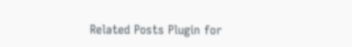Related Posts Plugin for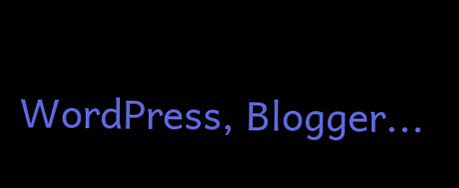WordPress, Blogger...